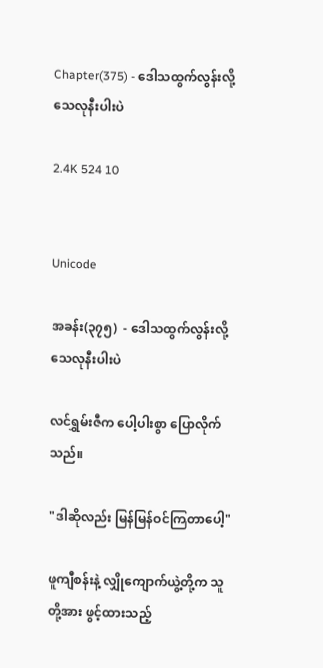Chapter(375) - ဒေါသထွက်လွန်းလို့ သေလုနီးပါးပဲ

2.4K 524 10


Unicode

အခန်း(၃၇၅)  - ဒေါသထွက်လွန်းလို့ သေလုနီးပါးပဲ

လင်ရွှမ်းဇီက ပေါ့ပါးစွာ ပြောလိုက်သည်။

"ဒါဆိုလည်း မြန်မြန်ဝင်ကြတာပေါ့"

ဖူကျီစန်းနဲ့ လျှိုကျောက်ယွဲ့တို့က သူတို့အား ဖွင့်ထားသည့်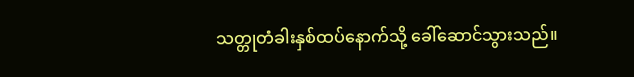သတ္တုတံခါးနှစ်ထပ်နောက်သို့ ခေါ်ဆောင်သွားသည်။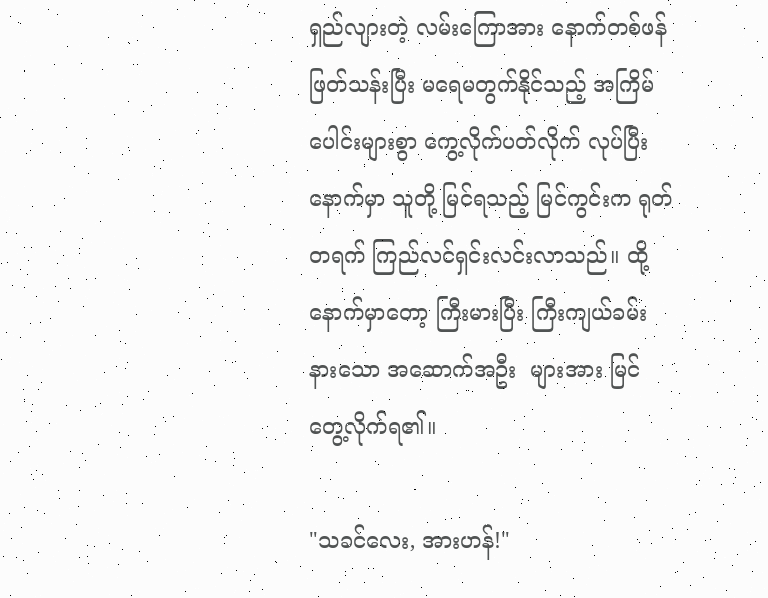ရှည်လျားတဲ့ လမ်းကြောအား နောက်တစ်ဖန် ဖြတ်သန်းပြီး မရေမတွက်နိုင်သည့် အကြိမ်ပေါင်းများစွာ ကွေ့လိုက်ပတ်လိုက် လုပ်ပြီးနောက်မှာ သူတို့ မြင်ရသည့် မြင်ကွင်းက ရုတ်တရက် ကြည်လင်ရှင်းလင်းလာသည်။ ထို့နောက်မှာတော့ ကြီးမားပြီး ကြီးကျယ်ခမ်းနားသော အဆောက်အဦး  များအား မြင်တွေ့လိုက်ရ၏။

"သခင်လေး, အားဟန်!"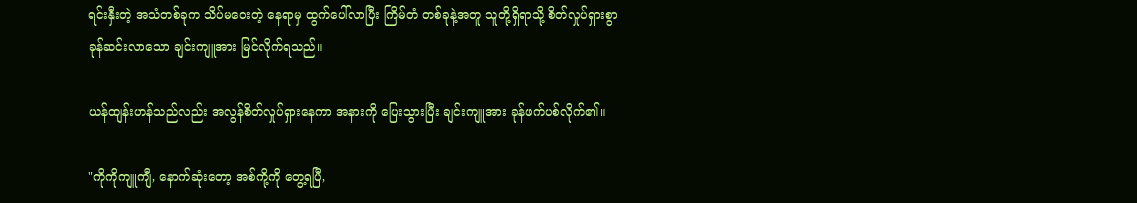ရင်းနှီးတဲ့ အသံတစ်ခုက သိပ်မဝေးတဲ့ နေရာမှ ထွက်ပေါ်လာပြီး ကြိမ်တံ တစ်ခုနဲ့အတူ သူတို့ရှိရာသို့ စိတ်လှုပ်ရှားစွာ ခုန်ဆင်းလာသော ချင်းကျူအား မြင်လိုက်ရသည်။

ယန်ထျန်းဟန်သည်လည်း အလွန်စိတ်လှုပ်ရှားနေကာ အနားကို ပြေးသွားပြီး ချင်းကျူအား ခုန်ဖက်ပစ်လိုက်၏။

"ကိုကိုကျူကျီ, နောက်ဆုံးတော့ အစ်ကို့ကို တွေ့ရပြီ,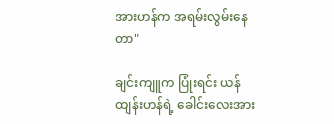အားဟန်က အရမ်းလွမ်းနေတာ"

ချင်းကျူက ပြုံးရင်း ယန်ထျန်းဟန်ရဲ့ ခေါင်းလေးအား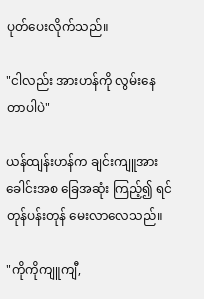ပုတ်ပေးလိုက်သည်။

"ငါလည်း အားဟန်ကို လွမ်းနေတာပါပဲ"

ယန်ထျန်းဟန်က ချင်းကျူအား ခေါင်းအစ ခြေအဆုံး ကြည့်၍ ရင်တုန်ပန်းတုန် မေးလာလေသည်။

"ကိုကိုကျူကျီ,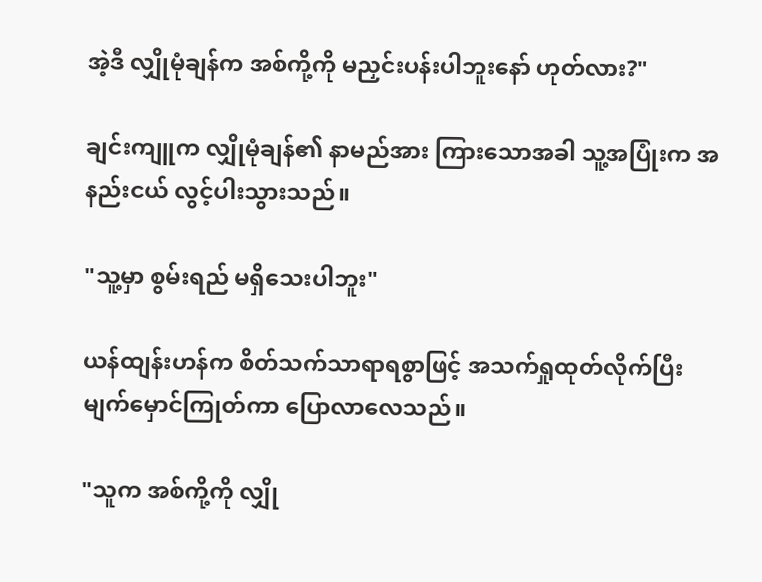အဲ့ဒီ လျှိုမုံချန်က အစ်ကို့ကို မညှင်းပန်းပါဘူးနော် ဟုတ်လား?"

ချင်းကျူက လျှိုမုံချန်၏ နာမည်အား ကြားသောအခါ သူ့အပြုံးက အနည်းငယ် လွင့်ပါးသွားသည်။

"သူ့မှာ စွမ်းရည် မရှိသေးပါဘူး"

ယန်ထျန်းဟန်က စိတ်သက်သာရာရစွာဖြင့် အသက်ရှုထုတ်လိုက်ပြီး မျက်မှောင်ကြုတ်ကာ ပြောလာလေသည်။

"သူက အစ်ကို့ကို လျှို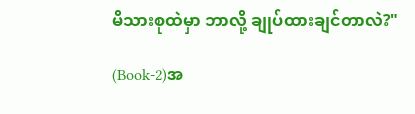မိသားစုထဲမှာ ဘာလို့ ချုပ်ထားချင်တာလဲ?"

(Book-2)အ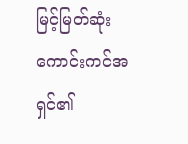မြင့်မြတ်ဆုံး ကောင်းကင်အရှင်၏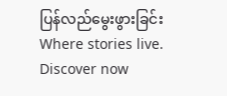ပြန်လည်မွေးဖွားခြင်းWhere stories live. Discover now